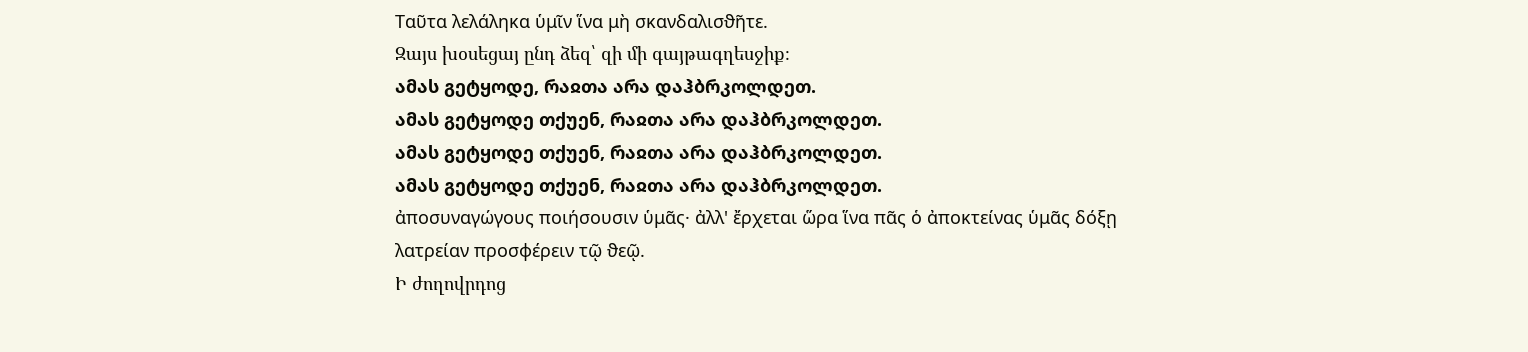Ταῦτα λελάληκα ὑμῖν ἵνα μὴ σκανδαλισϑῆτε.
Զայս խօսեցայ ընդ ձեզ՝ զի մի գայթագղեսջիք։
ამას გეტყოდე, რაჲთა არა დაჰბრკოლდეთ.
ამას გეტყოდე თქუენ, რაჲთა არა დაჰბრკოლდეთ.
ამას გეტყოდე თქუენ, რაჲთა არა დაჰბრკოლდეთ.
ამას გეტყოდე თქუენ, რაჲთა არა დაჰბრკოლდეთ.
ἀποσυναγώγους ποιήσουσιν ὑμᾶς· ἀλλ' ἔρχεται ὥρα ἵνα πᾶς ὁ ἀποκτείνας ὑμᾶς δόξῃ λατρείαν προσϕέρειν τῷ ϑεῷ.
Ի ժողովրդոց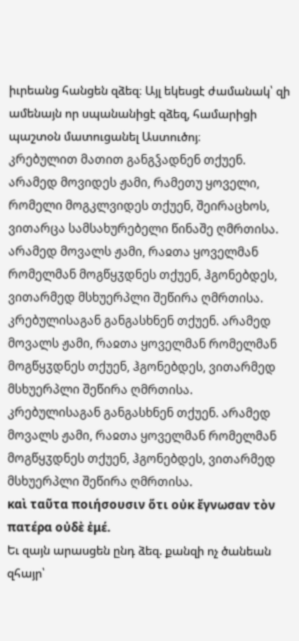իւրեանց հանցեն զձեզ։ Այլ եկեսցէ ժամանակ՝ զի ամենայն որ սպանանիցէ զձեզ, համարիցի պաշտօն մատուցանել Աստուծոյ։
კრებულით მათით განგჴადნენ თქუენ. არამედ მოვიდეს ჟამი, რამეთუ ყოველი, რომელი მოგკლვიდეს თქუენ, შეირაცხოს, ვითარცა სამსახურებელი წინაშე ღმრთისა.
არამედ მოვალს ჟამი, რაჲთა ყოველმან რომელმან მოგწყჳდნეს თქუენ, ჰგონებდეს, ვითარმედ მსხუერპლი შეწირა ღმრთისა.
კრებულისაგან განგასხნენ თქუენ. არამედ მოვალს ჟამი, რაჲთა ყოველმან რომელმან მოგწყჳდნეს თქუენ, ჰგონებდეს, ვითარმედ მსხუერპლი შეწირა ღმრთისა.
კრებულისაგან განგასხნენ თქუენ. არამედ მოვალს ჟამი, რაჲთა ყოველმან რომელმან მოგწყჳდნეს თქუენ, ჰგონებდეს, ვითარმედ მსხუერპლი შეწირა ღმრთისა.
καὶ ταῦτα ποιήσουσιν ὅτι οὐκ ἔγνωσαν τὸν πατέρα οὐδὲ ἐμέ.
Եւ զայն արասցեն ընդ ձեզ. քանզի ոչ ծանեան զհայր՝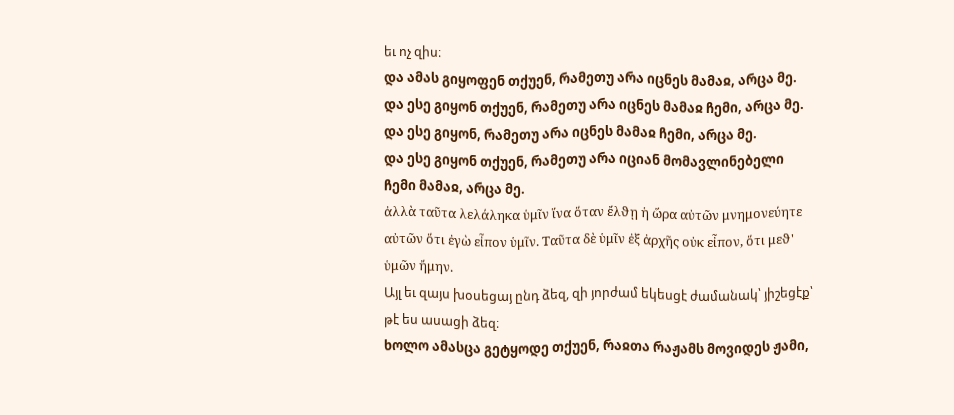եւ ոչ զիս։
და ამას გიყოფენ თქუენ, რამეთუ არა იცნეს მამაჲ, არცა მე.
და ესე გიყონ თქუენ, რამეთუ არა იცნეს მამაჲ ჩემი, არცა მე.
და ესე გიყონ, რამეთუ არა იცნეს მამაჲ ჩემი, არცა მე.
და ესე გიყონ თქუენ, რამეთუ არა იციან მომავლინებელი ჩემი მამაჲ, არცა მე.
ἀλλὰ ταῦτα λελάληκα ὑμῖν ἵνα ὅταν ἔλϑῃ ἡ ὥρα αὐτῶν μνημονεύητε αὐτῶν ὅτι ἐγὼ εἶπον ὑμῖν. Ταῦτα δὲ ὑμῖν ἐξ ἀρχῆς οὐκ εἶπον, ὅτι μεϑ' ὑμῶν ἤμην.
Այլ եւ զայս խօսեցայ ընդ ձեզ, զի յորժամ եկեսցէ ժամանակ՝ յիշեցէք՝ թէ ես ասացի ձեզ։
ხოლო ამასცა გეტყოდე თქუენ, რაჲთა რაჟამს მოვიდეს ჟამი,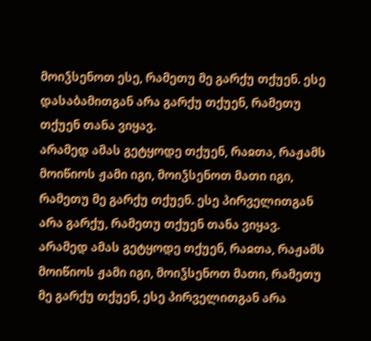მოიჴსენოთ ესე, რამეთუ მე გარქუ თქუენ. ესე დასაბამითგან არა გარქუ თქუენ, რამეთუ თქუენ თანა ვიყავ.
არამედ ამას გეტყოდე თქუენ, რაჲთა, რაჟამს მოიწიოს ჟამი იგი, მოიჴსენოთ მათი იგი, რამეთუ მე გარქუ თქუენ. ესე პირველითგან არა გარქუ, რამეთუ თქუენ თანა ვიყავ.
არამედ ამას გეტყოდე თქუენ, რაჲთა, რაჟამს მოიწიოს ჟამი იგი, მოიჴსენოთ მათი, რამეთუ მე გარქუ თქუენ, ესე პირველითგან არა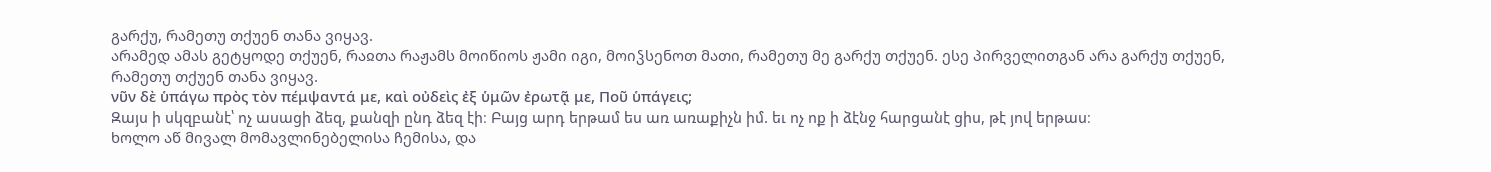გარქუ, რამეთუ თქუენ თანა ვიყავ.
არამედ ამას გეტყოდე თქუენ, რაჲთა რაჟამს მოიწიოს ჟამი იგი, მოიჴსენოთ მათი, რამეთუ მე გარქუ თქუენ. ესე პირველითგან არა გარქუ თქუენ, რამეთუ თქუენ თანა ვიყავ.
νῦν δὲ ὑπάγω πρὸς τὸν πέμψαντά με, καὶ οὐδεὶς ἐξ ὑμῶν ἐρωτᾷ με, Ποῦ ὑπάγεις;
Զայս ի սկզբանէ՝ ոչ ասացի ձեզ, քանզի ընդ ձեզ էի։ Բայց արդ երթամ ես առ առաքիչն իմ. եւ ոչ ոք ի ձէնջ հարցանէ ցիս, թէ յով երթաս։
ხოლო აწ მივალ მომავლინებელისა ჩემისა, და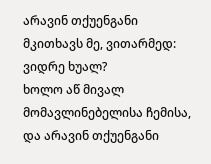არავინ თქუენგანი მკითხავს მე, ვითარმედ: ვიდრე ხუალ?
ხოლო აწ მივალ მომავლინებელისა ჩემისა, და არავინ თქუენგანი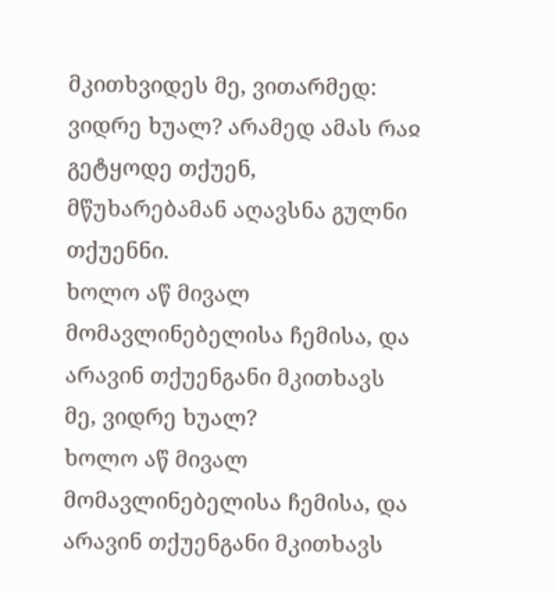მკითხვიდეს მე, ვითარმედ: ვიდრე ხუალ? არამედ ამას რაჲ გეტყოდე თქუენ, მწუხარებამან აღავსნა გულნი თქუენნი.
ხოლო აწ მივალ მომავლინებელისა ჩემისა, და არავინ თქუენგანი მკითხავს მე, ვიდრე ხუალ?
ხოლო აწ მივალ მომავლინებელისა ჩემისა, და არავინ თქუენგანი მკითხავს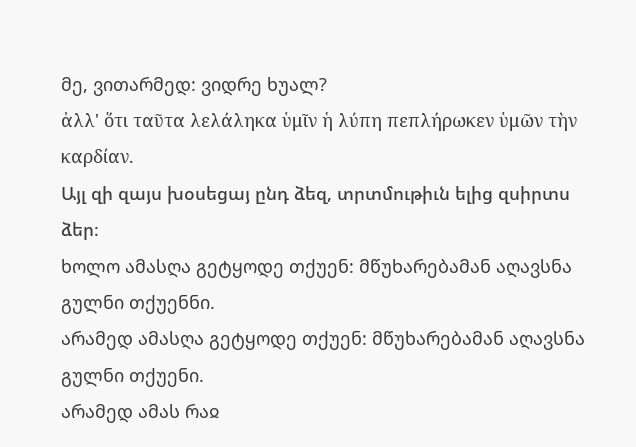მე, ვითარმედ: ვიდრე ხუალ?
ἀλλ' ὅτι ταῦτα λελάληκα ὑμῖν ἡ λύπη πεπλήρωκεν ὑμῶν τὴν καρδίαν.
Այլ զի զայս խօսեցայ ընդ ձեզ, տրտմութիւն ելից զսիրտս ձեր։
ხოლო ამასღა გეტყოდე თქუენ: მწუხარებამან აღავსნა გულნი თქუენნი.
არამედ ამასღა გეტყოდე თქუენ: მწუხარებამან აღავსნა გულნი თქუენი.
არამედ ამას რაჲ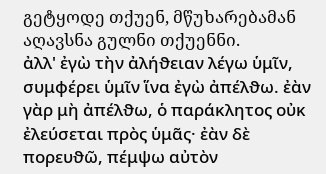გეტყოდე თქუენ, მწუხარებამან აღავსნა გულნი თქუენნი.
ἀλλ' ἐγὼ τὴν ἀλήϑειαν λέγω ὑμῖν, συμϕέρει ὑμῖν ἵνα ἐγὼ ἀπέλϑω. ἐὰν γὰρ μὴ ἀπέλϑω, ὁ παράκλητος οὐκ ἐλεύσεται πρὸς ὑμᾶς· ἐὰν δὲ πορευϑῶ, πέμψω αὐτὸν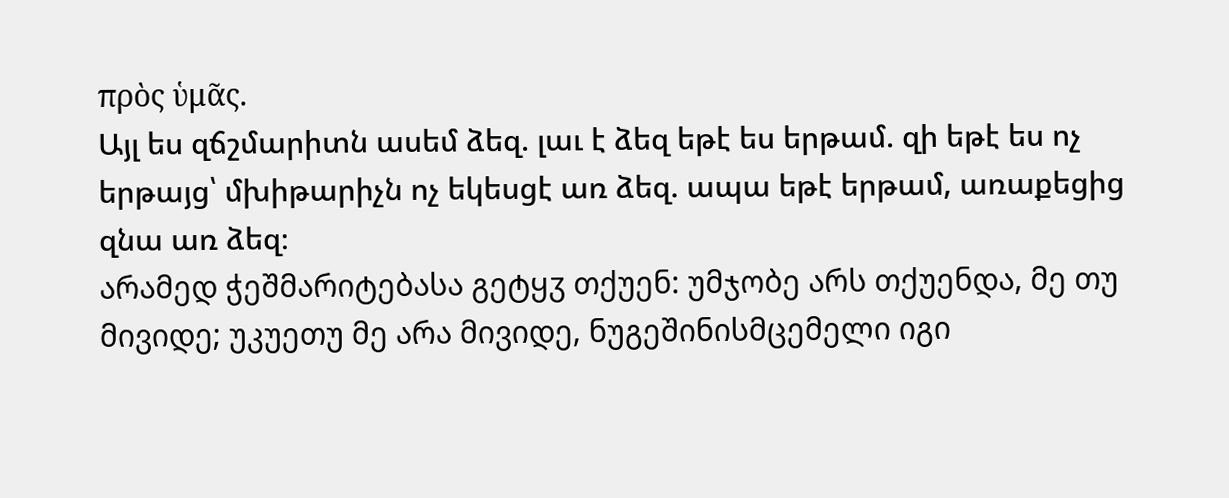πρὸς ὑμᾶς.
Այլ ես զճշմարիտն ասեմ ձեզ. լաւ է ձեզ եթէ ես երթամ. զի եթէ ես ոչ երթայց՝ մխիթարիչն ոչ եկեսցէ առ ձեզ. ապա եթէ երթամ, առաքեցից զնա առ ձեզ։
არამედ ჭეშმარიტებასა გეტყჳ თქუენ: უმჯობე არს თქუენდა, მე თუ მივიდე; უკუეთუ მე არა მივიდე, ნუგეშინისმცემელი იგი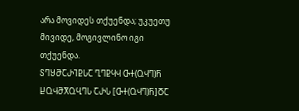არა მოვიდეს თქუენდა; უკუეთუ მივიდე, მოგივლინო იგი თქუენდა.
ႽႤႸႫႠႰႨႲႱႠ ႢႤႲႷჃ ႧႵ(ႭჃႤ)Ⴌ ႾႭჃႫႿႭႡႤႱ ႠႰႱ [ႧႵ(ႭჃႤ)Ⴌ]ႣႠ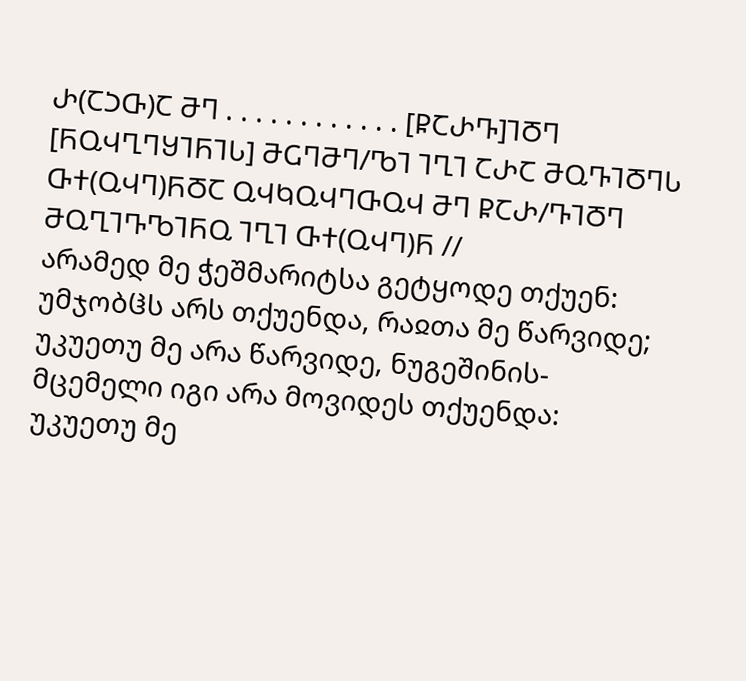Ⴐ(ႠჂႧ)Ⴀ ႫႤ . . . . . . . . . . . . [ႼႠႰႥ]ႨႣႤ [ႬႭჃႢႤႸႨႬႨႱ] ႫႺႤႫႤ/ႪႨ ႨႢႨ ႠႰႠ ႫႭႥႨႣႤႱ ႧႵ(ႭჃႤ)ႬႣႠ ႭჃႩႭჃႤႧႭჃ ႫႤ ႼႠႰ/ႥႨႣႤ ႫႭႢႨႥႪႨႬႭ ႨႢႨ ႧႵ(ႭჃႤ)Ⴌ //
არამედ მე ჭეშმარიტსა გეტყოდე თქუენ: უმჯობჱს არს თქუენდა, რაჲთა მე წარვიდე; უკუეთუ მე არა წარვიდე, ნუგეშინის-მცემელი იგი არა მოვიდეს თქუენდა: უკუეთუ მე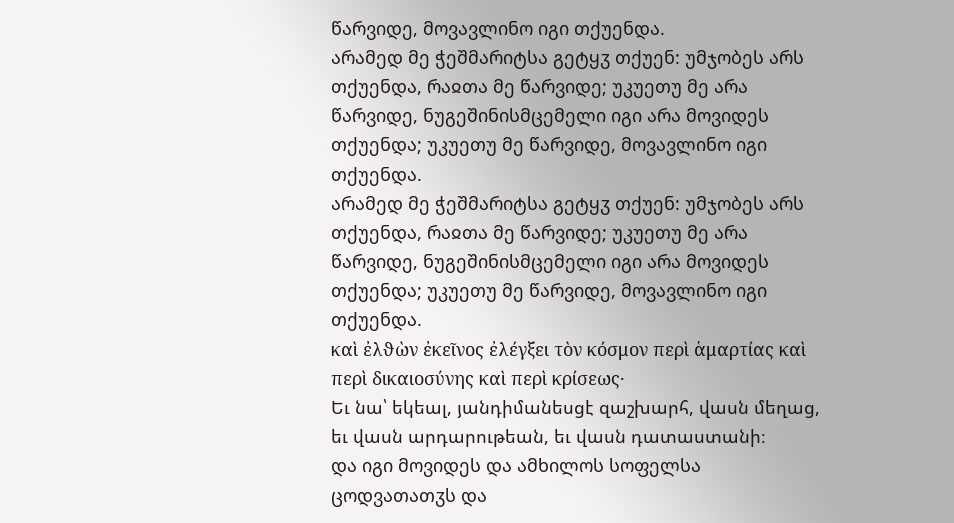წარვიდე, მოვავლინო იგი თქუენდა.
არამედ მე ჭეშმარიტსა გეტყჳ თქუენ: უმჯობეს არს თქუენდა, რაჲთა მე წარვიდე; უკუეთუ მე არა წარვიდე, ნუგეშინისმცემელი იგი არა მოვიდეს თქუენდა; უკუეთუ მე წარვიდე, მოვავლინო იგი თქუენდა.
არამედ მე ჭეშმარიტსა გეტყჳ თქუენ: უმჯობეს არს თქუენდა, რაჲთა მე წარვიდე; უკუეთუ მე არა წარვიდე, ნუგეშინისმცემელი იგი არა მოვიდეს თქუენდა; უკუეთუ მე წარვიდე, მოვავლინო იგი თქუენდა.
καὶ ἐλϑὼν ἐκεῖνος ἐλέγξει τὸν κόσμον περὶ ἁμαρτίας καὶ περὶ δικαιοσύνης καὶ περὶ κρίσεως·
Եւ նա՝ եկեալ, յանդիմանեսցէ զաշխարհ, վասն մեղաց, եւ վասն արդարութեան, եւ վասն դատաստանի։
და იგი მოვიდეს და ამხილოს სოფელსა ცოდვათათჳს და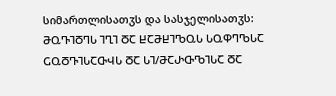სიმართლისათჳს და სასჯელისათჳს:
ႫႭႥႨႣႤႱ ႨႢႨ ႣႠ ႾႠႫႾႨႪႭႱ ႱႭႴႤႪႱႠ ႺႭႣႥႨႱႠႧჃႱ ႣႠ ႱႨ/ႫႠႰႧႪႨႱႠ ႣႠ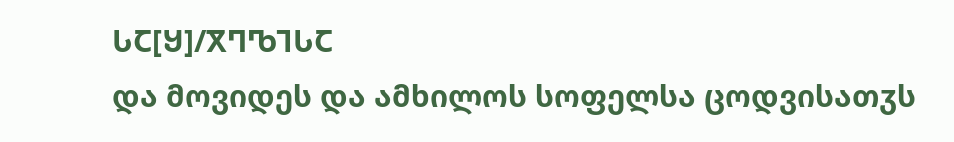ႱႠ[Ⴘ]/ႿႤႪႨႱႠ
და მოვიდეს და ამხილოს სოფელსა ცოდვისათჳს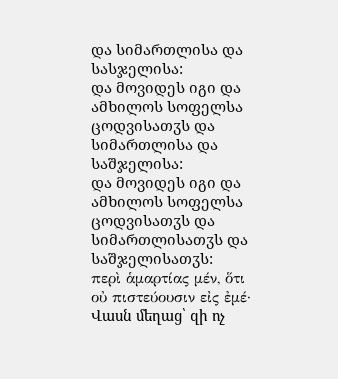და სიმართლისა და სასჯელისა:
და მოვიდეს იგი და ამხილოს სოფელსა ცოდვისათჳს და სიმართლისა და საშჯელისა:
და მოვიდეს იგი და ამხილოს სოფელსა ცოდვისათჳს და სიმართლისათჳს და საშჯელისათჳს:
περὶ ἁμαρτίας μέν, ὅτι οὐ πιστεύουσιν εἰς ἐμέ·
Վասն մեղաց՝ զի ոչ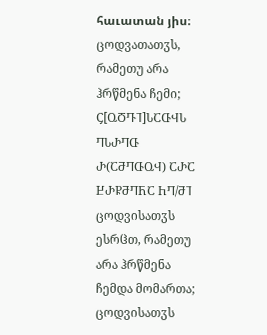հաւատան յիս։
ცოდვათათჳს, რამეთუ არა ჰრწმენა ჩემი;
Ⴚ[ႭႣႥႨ]ႱႠႧჃႱ ႤႱႰႤႧ Ⴐ(ႠႫႤႧႭჃ) ႠႰႠ ႾႰႼႫႤႬႠ ႹႤ/ႫႨ
ცოდვისათჳს ესრჱთ, რამეთუ არა ჰრწმენა ჩემდა მომართა;
ცოდვისათჳს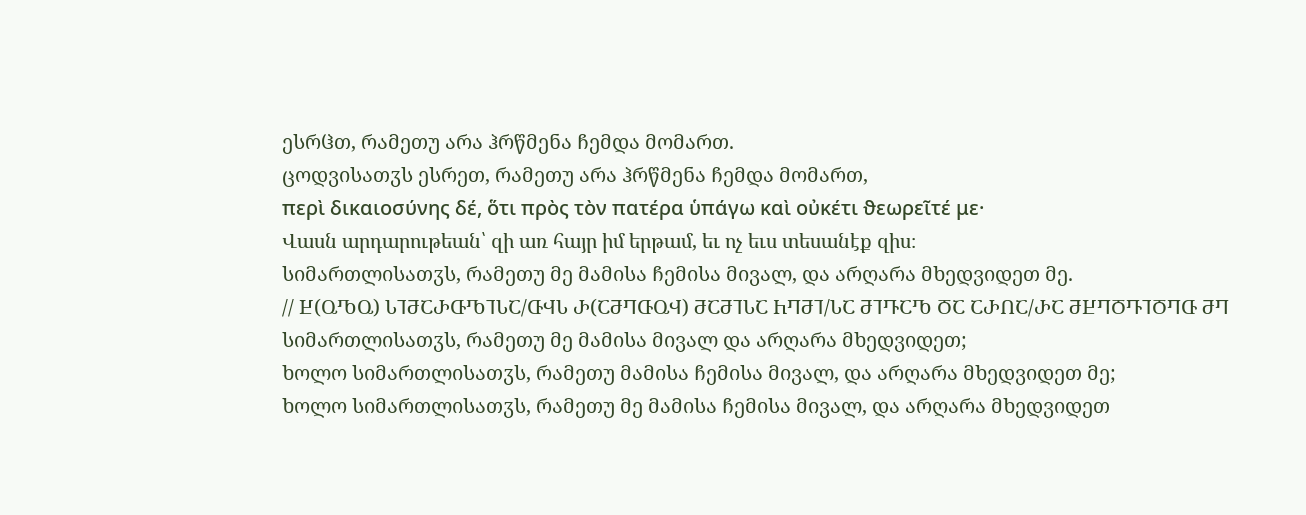ესრჱთ, რამეთუ არა ჰრწმენა ჩემდა მომართ.
ცოდვისათჳს ესრეთ, რამეთუ არა ჰრწმენა ჩემდა მომართ,
περὶ δικαιοσύνης δέ, ὅτι πρὸς τὸν πατέρα ὑπάγω καὶ οὐκέτι ϑεωρεῖτέ με·
Վասն արդարութեան՝ զի առ հայր իմ երթամ, եւ ոչ եւս տեսանէք զիս։
სიმართლისათჳს, რამეთუ მე მამისა ჩემისა მივალ, და არღარა მხედვიდეთ მე.
// Ⴞ(ႭႪႭ) ႱႨႫႠႰႧႪႨႱႠ/ႧჃႱ Ⴐ(ႠႫႤႧႭჃ) ႫႠႫႨႱႠ ႹႤႫႨ/ႱႠ ႫႨႥႠႪ ႣႠ ႠႰႶႠ/ႰႠ ႫႾႤႣႥႨႣႤႧ ႫႤ
სიმართლისათჳს, რამეთუ მე მამისა მივალ და არღარა მხედვიდეთ;
ხოლო სიმართლისათჳს, რამეთუ მამისა ჩემისა მივალ, და არღარა მხედვიდეთ მე;
ხოლო სიმართლისათჳს, რამეთუ მე მამისა ჩემისა მივალ, და არღარა მხედვიდეთ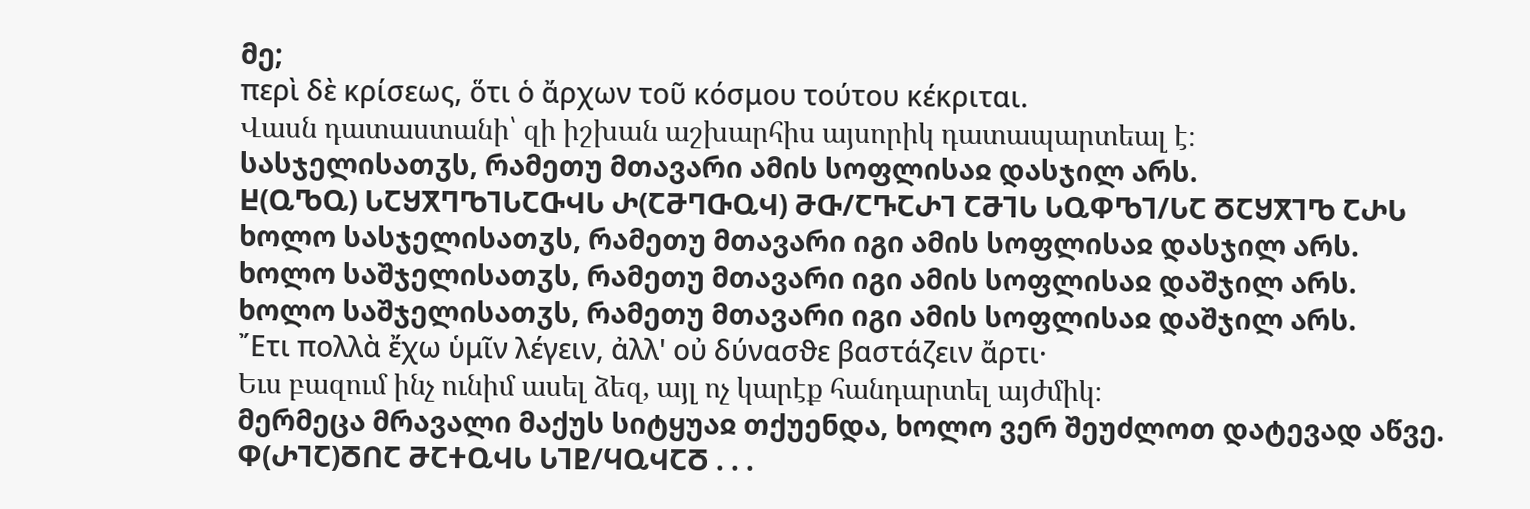მე;
περὶ δὲ κρίσεως, ὅτι ὁ ἄρχων τοῦ κόσμου τούτου κέκριται.
Վասն դատաստանի՝ զի իշխան աշխարհիս այսորիկ դատապարտեալ է։
სასჯელისათჳს, რამეთუ მთავარი ამის სოფლისაჲ დასჯილ არს.
Ⴞ(ႭႪႭ) ႱႠႸႿႤႪႨႱႠႧჃႱ Ⴐ(ႠႫႤႧႭჃ) ႫႧ/ႠႥႠႰႨ ႠႫႨႱ ႱႭႴႪႨ/ႱႠ ႣႠႸႿႨႪ ႠႰႱ
ხოლო სასჯელისათჳს, რამეთუ მთავარი იგი ამის სოფლისაჲ დასჯილ არს.
ხოლო საშჯელისათჳს, რამეთუ მთავარი იგი ამის სოფლისაჲ დაშჯილ არს.
ხოლო საშჯელისათჳს, რამეთუ მთავარი იგი ამის სოფლისაჲ დაშჯილ არს.
῎Ετι πολλὰ ἔχω ὑμῖν λέγειν, ἀλλ' οὐ δύνασϑε βαστάζειν ἄρτι·
Եւս բազում ինչ ունիմ ասել ձեզ, այլ ոչ կարէք հանդարտել այժմիկ։
მერმეცა მრავალი მაქუს სიტყუაჲ თქუენდა, ხოლო ვერ შეუძლოთ დატევად აწვე.
Ⴔ(ႰႨႠ)ႣႶႠ ႫႠႵႭჃႱ ႱႨႲ/ႷႭჃႠႣ . . .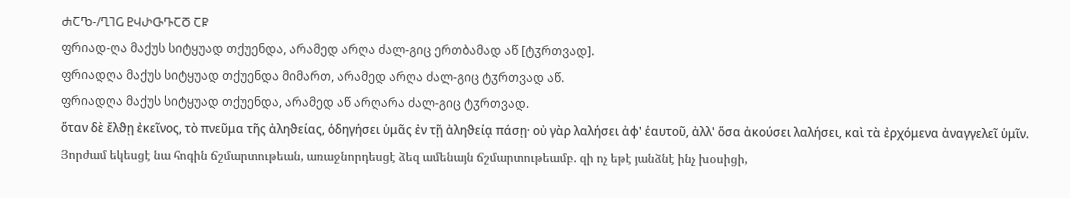ႻႠႪ-/ႢႨႺ ႲჃႰႧႥႠႣ ႠႼ
ფრიად-ღა მაქუს სიტყუად თქუენდა, არამედ არღა ძალ-გიც ერთბამად აწ [ტჳრთვად].
ფრიადღა მაქუს სიტყუად თქუენდა მიმართ, არამედ არღა ძალ-გიც ტჳრთვად აწ.
ფრიადღა მაქუს სიტყუად თქუენდა, არამედ აწ არღარა ძალ-გიც ტჳრთვად.
ὅταν δὲ ἔλϑῃ ἐκεῖνος, τὸ πνεῦμα τῆς ἀληϑείας, ὁδηγήσει ὑμᾶς ἐν τῇ ἀληϑείᾳ πάσῃ· οὐ γὰρ λαλήσει ἀϕ' ἑαυτοῦ, ἀλλ' ὅσα ἀκούσει λαλήσει, καὶ τὰ ἐρχόμενα ἀναγγελεῖ ὑμῖν.
Յորժամ եկեսցէ նա հոգին ճշմարտութեան, առաջնորդեսցէ ձեզ ամենայն ճշմարտութեամբ. զի ոչ եթէ յանձնէ ինչ խօսիցի,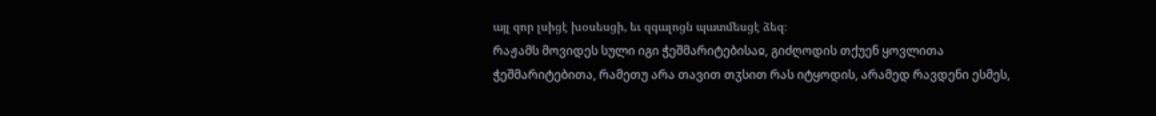այլ զոր լսիցէ խօսեսցի, եւ զգալոցն պատմեսցէ ձեզ։
რაჟამს მოვიდეს სული იგი ჭეშმარიტებისაჲ, გიძღოდის თქუენ ყოვლითა ჭეშმარიტებითა, რამეთუ არა თავით თჳსით რას იტყოდის, არამედ რავდენი ესმეს,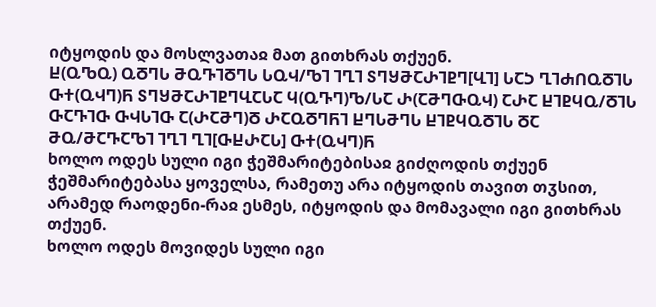იტყოდის და მოსლვათაჲ მათ გითხრას თქუენ.
Ⴞ(ႭႪႭ) ႭႣႤႱ ႫႭႥႨႣႤႱ ႱႭჃ/ႪႨ ႨႢႨ ႽႤႸႫႠႰႨႲႤ[ႡႨ] ႱႠჂ ႢႨႻႶႭႣႨႱ ႧႵ(ႭჃႤ)Ⴌ ႽႤႸႫႠႰႨႲႤႡႠႱႠ Ⴗ(ႭႥႤ)Ⴊ/ႱႠ Ⴐ(ႠႫႤႧႭჃ) ႠႰႠ ႾႨႲႷႭ/ႣႨႱ ႧႠႥႨႧ ႧჃႱႨႧ Ⴀ(ႰႠႫႤ)Ⴃ ႰႠႭႣႤႬႨ ႾႤႱႫႤႱ ႾႨႲႷႭႣႨႱ ႣႠ ႫႭ/ႫႠႥႠႪႨ ႨႢႨ ႢႨ[ႧႾႰႠႱ] ႧႵ(ႭჃႤ)Ⴌ
ხოლო ოდეს სული იგი ჭეშმარიტებისაჲ გიძღოდის თქუენ ჭეშმარიტებასა ყოველსა, რამეთუ არა იტყოდის თავით თჳსით, არამედ რაოდენი-რაჲ ესმეს, იტყოდის და მომავალი იგი გითხრას თქუენ.
ხოლო ოდეს მოვიდეს სული იგი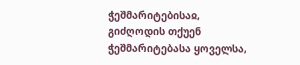ჭეშმარიტებისაჲ, გიძღოდის თქუენ ჭეშმარიტებასა ყოველსა,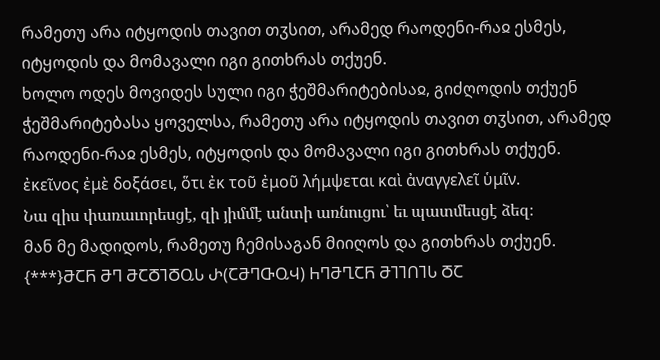რამეთუ არა იტყოდის თავით თჳსით, არამედ რაოდენი-რაჲ ესმეს, იტყოდის და მომავალი იგი გითხრას თქუენ.
ხოლო ოდეს მოვიდეს სული იგი ჭეშმარიტებისაჲ, გიძღოდის თქუენ ჭეშმარიტებასა ყოველსა, რამეთუ არა იტყოდის თავით თჳსით, არამედ რაოდენი-რაჲ ესმეს, იტყოდის და მომავალი იგი გითხრას თქუენ.
ἐκεῖνος ἐμὲ δοξάσει, ὅτι ἐκ τοῦ ἐμοῦ λήμψεται καὶ ἀναγγελεῖ ὑμῖν.
Նա զիս փառաւորեսցէ, զի յիմմէ անտի առնուցու՝ եւ պատմեսցէ ձեզ։
მან მე მადიდოს, რამეთუ ჩემისაგან მიიღოს და გითხრას თქუენ.
{***}ႫႠႬ ႫႤ ႫႠႣႨႣႭႱ Ⴐ(ႠႫႤႧႭჃ) ႹႤႫႢႠႬ ႫႨႨႶႨႱ ႣႠ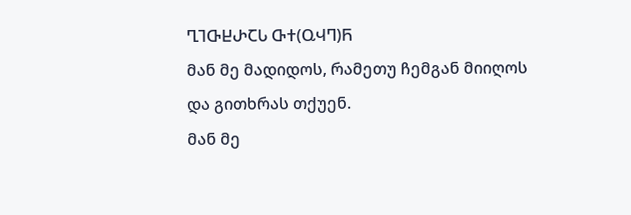ႢႨႧႾႰႠႱ ႧႵ(ႭჃႤ)Ⴌ
მან მე მადიდოს, რამეთუ ჩემგან მიიღოს და გითხრას თქუენ.
მან მე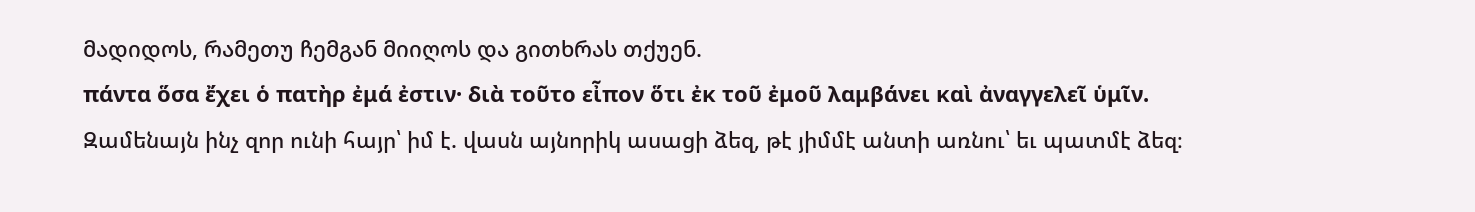მადიდოს, რამეთუ ჩემგან მიიღოს და გითხრას თქუენ.
πάντα ὅσα ἔχει ὁ πατὴρ ἐμά ἐστιν· διὰ τοῦτο εἶπον ὅτι ἐκ τοῦ ἐμοῦ λαμβάνει καὶ ἀναγγελεῖ ὑμῖν.
Զամենայն ինչ զոր ունի հայր՝ իմ է. վասն այնորիկ ասացի ձեզ, թէ յիմմէ անտի առնու՝ եւ պատմէ ձեզ։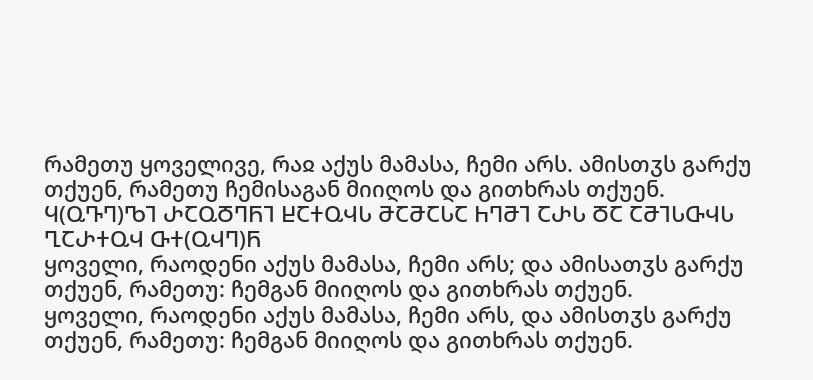რამეთუ ყოველივე, რაჲ აქუს მამასა, ჩემი არს. ამისთჳს გარქუ თქუენ, რამეთუ ჩემისაგან მიიღოს და გითხრას თქუენ.
Ⴗ(ႭႥႤ)ႪႨ ႰႠႭႣႤႬႨ ႾႠႵႭჃႱ ႫႠႫႠႱႠ ႹႤႫႨ ႠႰႱ ႣႠ ႠႫႨႱႧჃႱ ႢႠႰႵႭჃ ႧႵ(ႭჃႤ)Ⴌ
ყოველი, რაოდენი აქუს მამასა, ჩემი არს; და ამისათჳს გარქუ თქუენ, რამეთუ: ჩემგან მიიღოს და გითხრას თქუენ.
ყოველი, რაოდენი აქუს მამასა, ჩემი არს, და ამისთჳს გარქუ თქუენ, რამეთუ: ჩემგან მიიღოს და გითხრას თქუენ.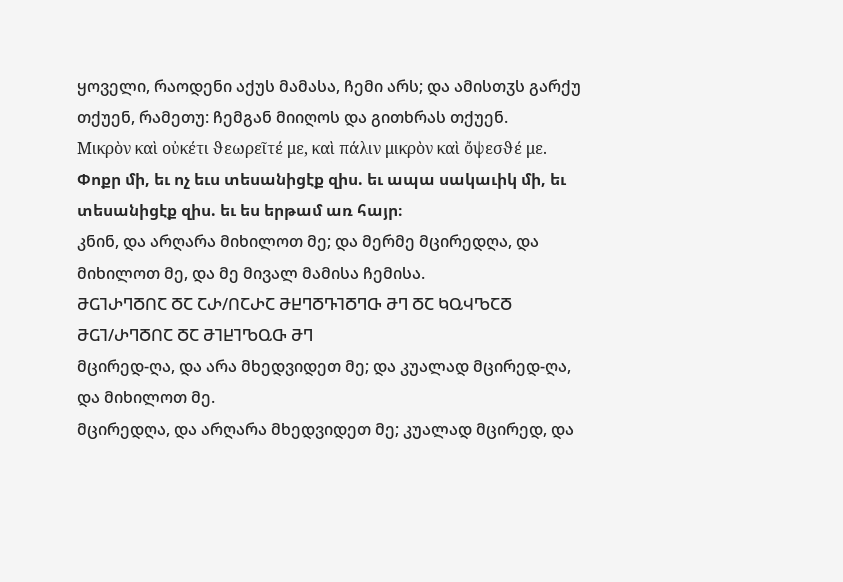ყოველი, რაოდენი აქუს მამასა, ჩემი არს; და ამისთჳს გარქუ თქუენ, რამეთუ: ჩემგან მიიღოს და გითხრას თქუენ.
Μικρὸν καὶ οὐκέτι ϑεωρεῖτέ με, καὶ πάλιν μικρὸν καὶ ὄψεσϑέ με.
Փոքր մի, եւ ոչ եւս տեսանիցէք զիս. եւ ապա սակաւիկ մի, եւ տեսանիցէք զիս. եւ ես երթամ առ հայր։
კნინ, და არღარა მიხილოთ მე; და მერმე მცირედღა, და მიხილოთ მე, და მე მივალ მამისა ჩემისა.
ႫႺႨႰႤႣႶႠ ႣႠ ႠႰ/ႶႠႰႠ ႫႾႤႣႥႨႣႤႧ ႫႤ ႣႠ ႩႭჃႪႠႣ ႫႺႨ/ႰႤႣႶႠ ႣႠ ႫႨႾႨႪႭႧ ႫႤ
მცირედ-ღა, და არა მხედვიდეთ მე; და კუალად მცირედ-ღა, და მიხილოთ მე.
მცირედღა, და არღარა მხედვიდეთ მე; კუალად მცირედ, და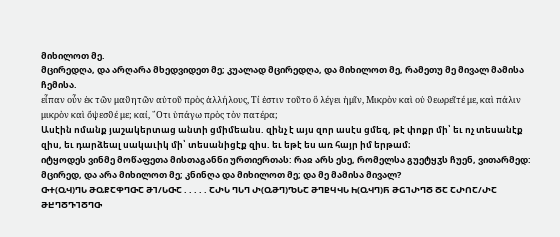მიხილოთ მე.
მცირედღა, და არღარა მხედვიდეთ მე; კუალად მცირედღა, და მიხილოთ მე, რამეთუ მე მივალ მამისა ჩემისა.
εἶπαν οὖν ἐκ τῶν μαϑητῶν αὐτοῦ πρὸς ἀλλήλους, Τί ἐστιν τοῦτο ὃ λέγει ἡμῖν, Μικρὸν καὶ οὐ ϑεωρεῖτέ με, καὶ πάλιν μικρὸν καὶ ὄψεσϑέ με; καί, ῞Οτι ὑπάγω πρὸς τὸν πατέρα;
Ասէին ոմանք յաշակերտաց անտի ցմիմեանս. զինչ է այս զոր ասէս ցմեզ, թէ փոքր մի՝ եւ ոչ տեսանէք զիս, եւ դարձեալ սակաւիկ մի՝ տեսանիցէք զիս. եւ եթէ ես առ հայր իմ երթամ։
იტყოდეს ვინმე მოწაფეთა მისთაგანნი ურთიერთას: რაჲ არს ესე, რომელსა გუეტყჳს ჩუენ, ვითარმედ: მცირედ, და არა მიხილოთ მე; კნინღა და მიხილოთ მე; და მე მამისა მივალ?
ႧႵ(ႭჃ)ႤႱ ႫႭႼႠႴႤႧႠ ႫႨ/ႱႧႠ . . . . . ႠႰႱ ႤႱႤ Ⴐ(ႭႫႤ)ႪႱႠ ႫႤႲႷჃႱ Ⴙ(ႭჃႤ)Ⴌ ႫႺႨႰႤႣ ႣႠ ႠႰႶႠ/ႰႠ ႫႾႤႣႥႨႣႤႧ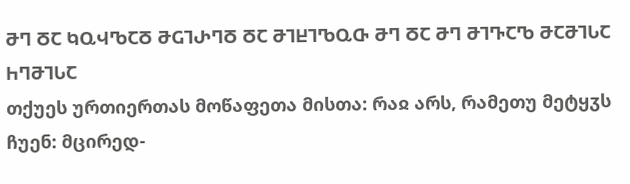ႫႤ ႣႠ ႩႭჃႪႠႣ ႫႺႨႰႤႣ ႣႠ ႫႨႾႨႪႭႧ ႫႤ ႣႠ ႫႤ ႫႨႥႠႪ ႫႠႫႨႱႠ ႹႤႫႨႱႠ
თქუეს ურთიერთას მოწაფეთა მისთა: რაჲ არს, რამეთუ მეტყჳს ჩუენ: მცირედ-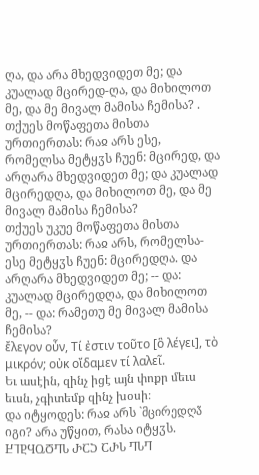ღა, და არა მხედვიდეთ მე; და კუალად მცირედ-ღა, და მიხილოთ მე, და მე მივალ მამისა ჩემისა? .
თქუეს მოწაფეთა მისთა ურთიერთას: რაჲ არს ესე, რომელსა მეტყჳს ჩუენ: მცირედ, და არღარა მხედვიდეთ მე; და კუალად მცირედღა, და მიხილოთ მე, და მე მივალ მამისა ჩემისა?
თქუეს უკუე მოწაფეთა მისთა ურთიერთას: რაჲ არს, რომელსა-ესე მეტყჳს ჩუენ: მცირედღა. და არღარა მხედვიდეთ მე; -- და: კუალად მცირედღა, და მიხილოთ მე, -- და: რამეთუ მე მივალ მამისა ჩემისა?
ἔλεγον οὖν, Τί ἐστιν τοῦτο [ὃ λέγει], τὸ μικρόν; οὐκ οἴδαμεν τί λαλεῖ.
Եւ ասէին, զինչ իցէ այն փոքր մեւս եւսն, չգիտեմք զինչ խօսի։
და იტყოდეს: რაჲ არს `მცირედღა̃ იგი? არა უწყით, რასა იტყჳს.
ႾႨႲႷႭႣႤႱ ႰႠჂ ႠႰႱ ႤႱႤ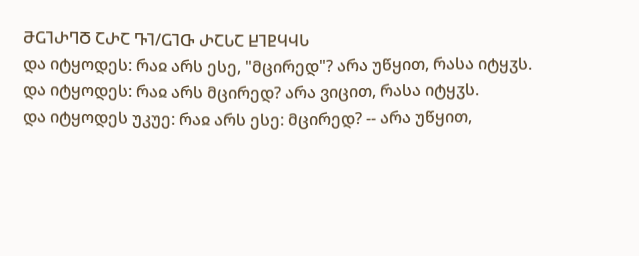ႫႺႨႰႤႣ ႠႰႠ ႥႨ/ႺႨႧ ႰႠႱႠ ႾႨႲႷჃႱ
და იტყოდეს: რაჲ არს ესე, "მცირედ"? არა უწყით, რასა იტყჳს.
და იტყოდეს: რაჲ არს მცირედ? არა ვიცით, რასა იტყჳს.
და იტყოდეს უკუე: რაჲ არს ესე: მცირედ? -- არა უწყით,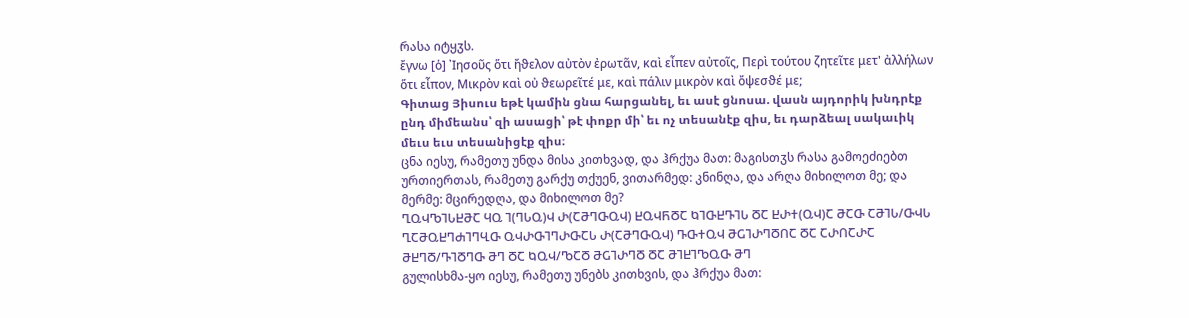რასა იტყჳს.
ἔγνω [ὁ] ᾽Ιησοῦς ὅτι ἤϑελον αὐτὸν ἐρωτᾶν, καὶ εἶπεν αὐτοῖς, Περὶ τούτου ζητεῖτε μετ' ἀλλήλων ὅτι εἶπον, Μικρὸν καὶ οὐ ϑεωρεῖτέ με, καὶ πάλιν μικρὸν καὶ ὄψεσϑέ με;
Գիտաց Յիսուս եթէ կամին ցնա հարցանել, եւ ասէ ցնոսա. վասն այդորիկ խնդրէք ընդ միմեանս՝ զի ասացի՝ թէ փոքր մի՝ եւ ոչ տեսանէք զիս, եւ դարձեալ սակաւիկ մեւս եւս տեսանիցէք զիս։
ცნა იესუ, რამეთუ უნდა მისა კითხვად, და ჰრქუა მათ: მაგისთჳს რასა გამოეძიებთ ურთიერთას, რამეთუ გარქუ თქუენ, ვითარმედ: კნინღა, და არღა მიხილოთ მე; და მერმე: მცირედღა, და მიხილოთ მე?
ႢႭჃႪႨႱႾႫႠ ႷႭ Ⴈ(ႤႱႭ)Ⴣ Ⴐ(ႠႫႤႧႭჃ) ႾႭჃႬႣႠ ႩႨႧႾႥႨႱ ႣႠ ႾႰႵ(ႭჃ)Ⴀ ႫႠႧ ႠႫႨႱ/ႧჃႱ ႢႠႫႭႾႤႻႨႤႡႧ ႭჃႰႧႨႤႰႧႠႱ Ⴐ(ႠႫႤႧႭჃ) ႥႧႵႭჃ ႫႺႨႰႤႣႶႠ ႣႠ ႠႰႶႠႰႠ ႫႾႤႣ/ႥႨႣႤႧ ႫႤ ႣႠ ႩႭჃ/ႪႠႣ ႫႺႨႰႤႣ ႣႠ ႫႨႾႨႪႭႧ ႫႤ
გულისხმა-ყო იესუ, რამეთუ უნებს კითხვის, და ჰრქუა მათ: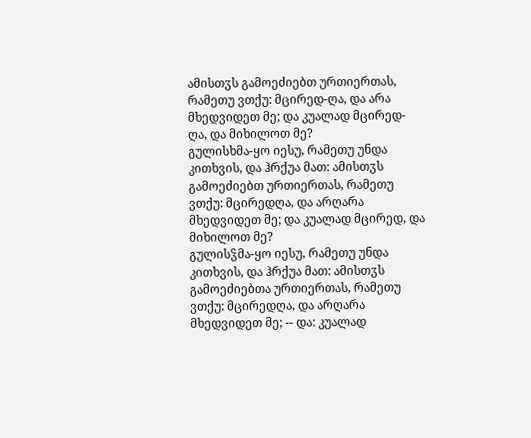ამისთჳს გამოეძიებთ ურთიერთას, რამეთუ ვთქუ: მცირედ-ღა, და არა მხედვიდეთ მე; და კუალად მცირედ-ღა, და მიხილოთ მე?
გულისხმა-ყო იესუ, რამეთუ უნდა კითხვის, და ჰრქუა მათ: ამისთჳს გამოეძიებთ ურთიერთას, რამეთუ ვთქუ: მცირედღა, და არღარა მხედვიდეთ მე; და კუალად მცირედ, და მიხილოთ მე?
გულისჴმა-ყო იესუ, რამეთუ უნდა კითხვის, და ჰრქუა მათ: ამისთჳს გამოეძიებთა ურთიერთას, რამეთუ ვთქუ: მცირედღა, და არღარა მხედვიდეთ მე; -- და: კუალად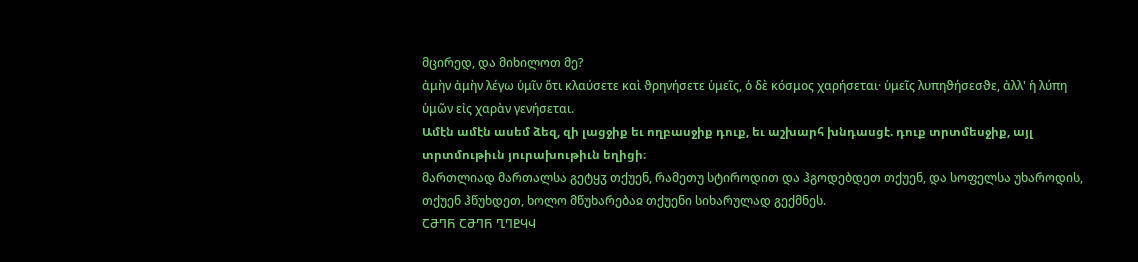მცირედ, და მიხილოთ მე?
ἀμὴν ἀμὴν λέγω ὑμῖν ὅτι κλαύσετε καὶ ϑρηνήσετε ὑμεῖς, ὁ δὲ κόσμος χαρήσεται· ὑμεῖς λυπηϑήσεσϑε, ἀλλ' ἡ λύπη ὑμῶν εἰς χαρὰν γενήσεται.
Ամէն ամէն ասեմ ձեզ, զի լացջիք եւ ողբասջիք դուք, եւ աշխարհ խնդասցէ. դուք տրտմեսջիք, այլ տրտմութիւն յուրախութիւն եղիցի։
მართლიად მართალსა გეტყჳ თქუენ, რამეთუ სტიროდით და ჰგოდებდეთ თქუენ, და სოფელსა უხაროდის, თქუენ ჰწუხდეთ, ხოლო მწუხარებაჲ თქუენი სიხარულად გექმნეს.
ႠႫႤႬ ႠႫႤႬ ႢႤႲႷჃ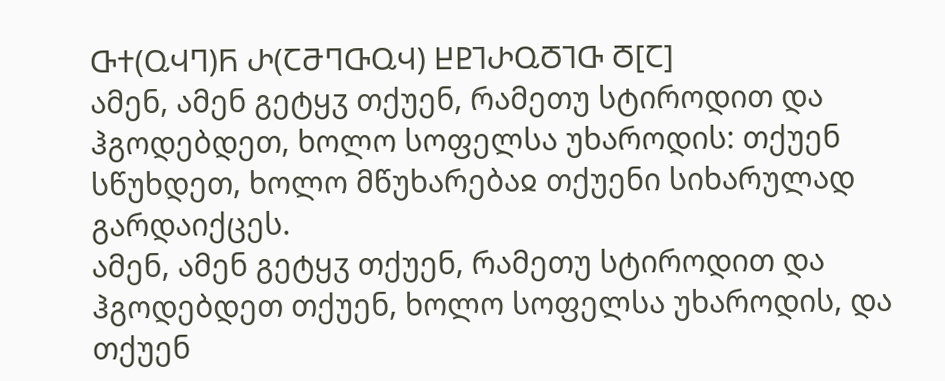ႧႵ(ႭჃႤ)Ⴌ Ⴐ(ႠႫႤႧႭჃ) ႾႲႨႰႭႣႨႧ Ⴃ[Ⴀ]
ამენ, ამენ გეტყჳ თქუენ, რამეთუ სტიროდით და ჰგოდებდეთ, ხოლო სოფელსა უხაროდის: თქუენ სწუხდეთ, ხოლო მწუხარებაჲ თქუენი სიხარულად გარდაიქცეს.
ამენ, ამენ გეტყჳ თქუენ, რამეთუ სტიროდით და ჰგოდებდეთ თქუენ, ხოლო სოფელსა უხაროდის, და თქუენ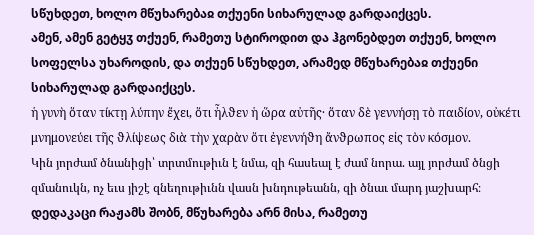სწუხდეთ, ხოლო მწუხარებაჲ თქუენი სიხარულად გარდაიქცეს.
ამენ, ამენ გეტყჳ თქუენ, რამეთუ სტიროდით და ჰგონებდეთ თქუენ, ხოლო სოფელსა უხაროდის, და თქუენ სწუხდეთ, არამედ მწუხარებაჲ თქუენი სიხარულად გარდაიქცეს.
ἡ γυνὴ ὅταν τίκτῃ λύπην ἔχει, ὅτι ἦλϑεν ἡ ὥρα αὐτῆς· ὅταν δὲ γεννήσῃ τὸ παιδίον, οὐκέτι μνημονεύει τῆς ϑλίψεως διὰ τὴν χαρὰν ὅτι ἐγεννήϑη ἄνϑρωπος εἰς τὸν κόσμον.
Կին յորժամ ծնանիցի՝ տրտմութիւն է նմա, զի հասեալ է ժամ նորա. այլ յորժամ ծնցի զմանուկն, ոչ եւս յիշէ զնեղութիւնն վասն խնդութեանն, զի ծնաւ մարդ յաշխարհ։
დედაკაცი რაჟამს შობნ, მწუხარება არნ მისა, რამეთუ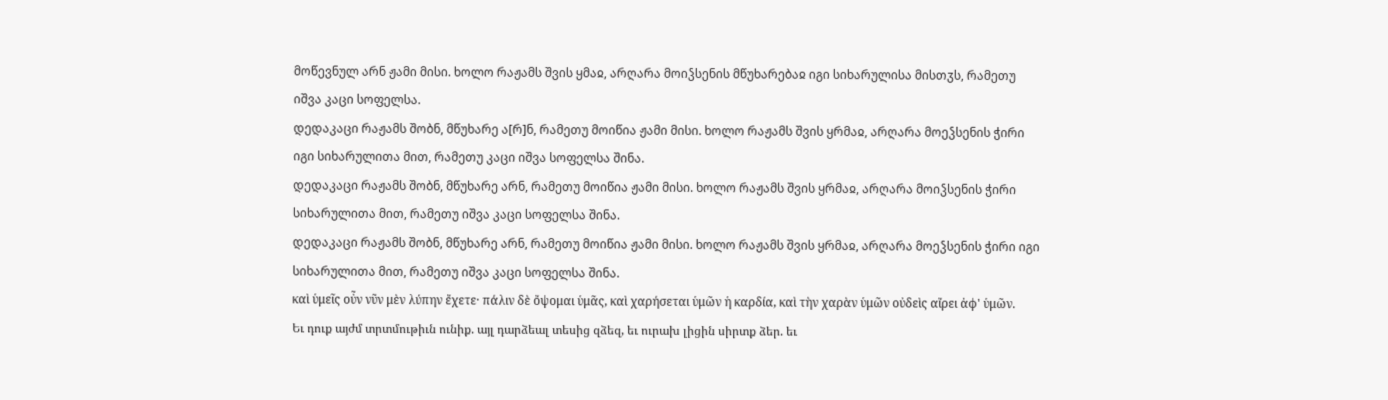მოწევნულ არნ ჟამი მისი. ხოლო რაჟამს შვის ყმაჲ, არღარა მოიჴსენის მწუხარებაჲ იგი სიხარულისა მისთჳს, რამეთუ იშვა კაცი სოფელსა.
დედაკაცი რაჟამს შობნ, მწუხარე ა[რ]ნ, რამეთუ მოიწია ჟამი მისი. ხოლო რაჟამს შვის ყრმაჲ, არღარა მოეჴსენის ჭირი იგი სიხარულითა მით, რამეთუ კაცი იშვა სოფელსა შინა.
დედაკაცი რაჟამს შობნ, მწუხარე არნ, რამეთუ მოიწია ჟამი მისი. ხოლო რაჟამს შვის ყრმაჲ, არღარა მოიჴსენის ჭირი სიხარულითა მით, რამეთუ იშვა კაცი სოფელსა შინა.
დედაკაცი რაჟამს შობნ, მწუხარე არნ, რამეთუ მოიწია ჟამი მისი. ხოლო რაჟამს შვის ყრმაჲ, არღარა მოეჴსენის ჭირი იგი სიხარულითა მით, რამეთუ იშვა კაცი სოფელსა შინა.
καὶ ὑμεῖς οὖν νῦν μὲν λύπην ἔχετε· πάλιν δὲ ὄψομαι ὑμᾶς, καὶ χαρήσεται ὑμῶν ἡ καρδία, καὶ τὴν χαρὰν ὑμῶν οὐδεὶς αἴρει ἀϕ' ὑμῶν.
Եւ դուք այժմ տրտմութիւն ունիք. այլ դարձեալ տեսից զձեզ, եւ ուրախ լիցին սիրտք ձեր. եւ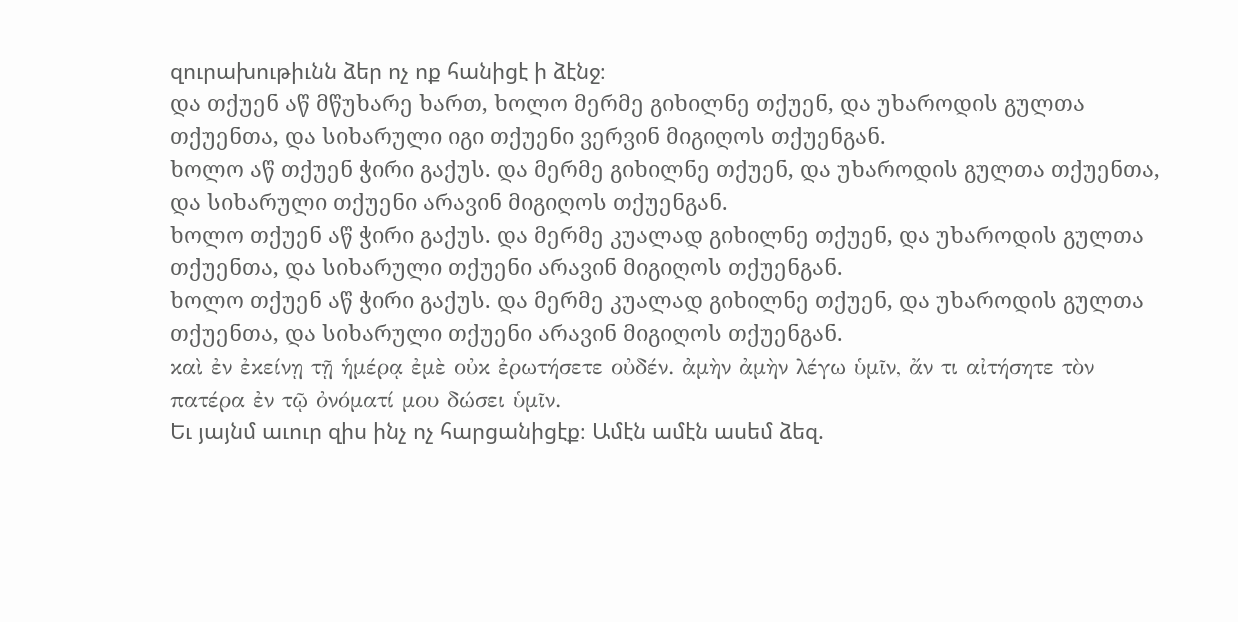զուրախութիւնն ձեր ոչ ոք հանիցէ ի ձէնջ։
და თქუენ აწ მწუხარე ხართ, ხოლო მერმე გიხილნე თქუენ, და უხაროდის გულთა თქუენთა, და სიხარული იგი თქუენი ვერვინ მიგიღოს თქუენგან.
ხოლო აწ თქუენ ჭირი გაქუს. და მერმე გიხილნე თქუენ, და უხაროდის გულთა თქუენთა, და სიხარული თქუენი არავინ მიგიღოს თქუენგან.
ხოლო თქუენ აწ ჭირი გაქუს. და მერმე კუალად გიხილნე თქუენ, და უხაროდის გულთა თქუენთა, და სიხარული თქუენი არავინ მიგიღოს თქუენგან.
ხოლო თქუენ აწ ჭირი გაქუს. და მერმე კუალად გიხილნე თქუენ, და უხაროდის გულთა თქუენთა, და სიხარული თქუენი არავინ მიგიღოს თქუენგან.
καὶ ἐν ἐκείνῃ τῇ ἡμέρᾳ ἐμὲ οὐκ ἐρωτήσετε οὐδέν. ἀμὴν ἀμὴν λέγω ὑμῖν, ἄν τι αἰτήσητε τὸν πατέρα ἐν τῷ ὀνόματί μου δώσει ὑμῖν.
Եւ յայնմ աւուր զիս ինչ ոչ հարցանիցէք։ Ամէն ամէն ասեմ ձեզ.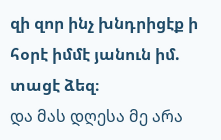զի զոր ինչ խնդրիցէք ի հօրէ իմմէ յանուն իմ. տացէ ձեզ։
და მას დღესა მე არა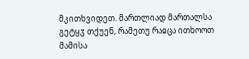მკითხვიდეთ. მართლიად მართალსა გეტყჳ თქუენ, რამეთუ რაჲცა ითხოოთ მამისა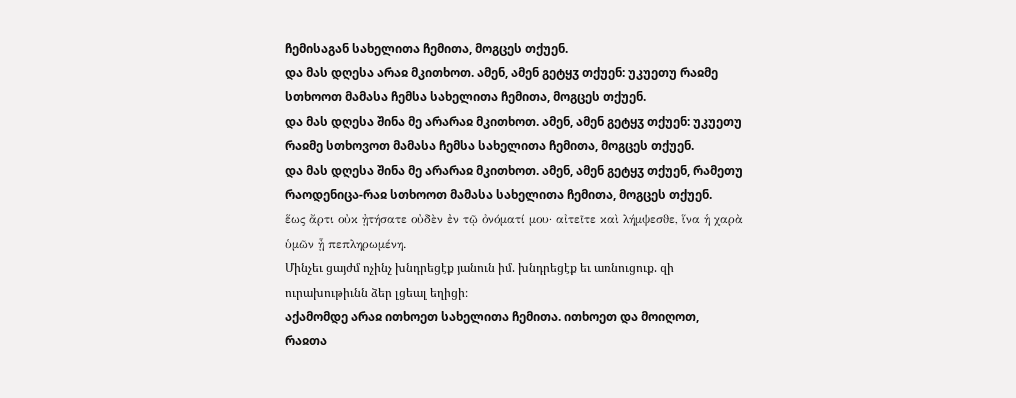ჩემისაგან სახელითა ჩემითა, მოგცეს თქუენ.
და მას დღესა არაჲ მკითხოთ. ამენ, ამენ გეტყჳ თქუენ: უკუეთუ რაჲმე სთხოოთ მამასა ჩემსა სახელითა ჩემითა, მოგცეს თქუენ.
და მას დღესა შინა მე არარაჲ მკითხოთ. ამენ, ამენ გეტყჳ თქუენ: უკუეთუ რაჲმე სთხოვოთ მამასა ჩემსა სახელითა ჩემითა, მოგცეს თქუენ.
და მას დღესა შინა მე არარაჲ მკითხოთ. ამენ, ამენ გეტყჳ თქუენ, რამეთუ რაოდენიცა-რაჲ სთხოოთ მამასა სახელითა ჩემითა, მოგცეს თქუენ.
ἕως ἄρτι οὐκ ᾐτήσατε οὐδὲν ἐν τῷ ὀνόματί μου· αἰτεῖτε καὶ λήμψεσϑε, ἵνα ἡ χαρὰ ὑμῶν ᾖ πεπληρωμένη.
Մինչեւ ցայժմ ոչինչ խնդրեցէք յանուն իմ. խնդրեցէք եւ առնուցուք. զի ուրախութիւնն ձեր լցեալ եղիցի։
აქამომდე არაჲ ითხოეთ სახელითა ჩემითა. ითხოეთ და მოიღოთ, რაჲთა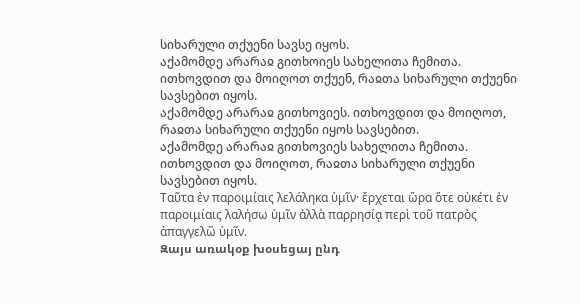სიხარული თქუენი სავსე იყოს.
აქამომდე არარაჲ გითხოიეს სახელითა ჩემითა. ითხოვდით და მოიღოთ თქუენ, რაჲთა სიხარული თქუენი სავსებით იყოს.
აქამომდე არარაჲ გითხოვიეს. ითხოვდით და მოიღოთ, რაჲთა სიხარული თქუენი იყოს სავსებით.
აქამომდე არარაჲ გითხოვიეს სახელითა ჩემითა. ითხოვდით და მოიღოთ, რაჲთა სიხარული თქუენი სავსებით იყოს.
Ταῦτα ἐν παροιμίαις λελάληκα ὑμῖν· ἔρχεται ὥρα ὅτε οὐκέτι ἐν παροιμίαις λαλήσω ὑμῖν ἀλλὰ παρρησίᾳ περὶ τοῦ πατρὸς ἀπαγγελῶ ὑμῖν.
Զայս առակօք խօսեցայ ընդ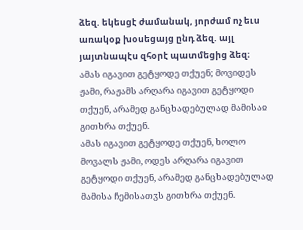ձեզ. եկեսցէ ժամանակ, յորժամ ոչ եւս առակօք խօսեցայց ընդ ձեզ. այլ յայտնապէս զհօրէ պատմեցից ձեզ։
ამას იგავით გეტყოდე თქუენ; მოვიდეს ჟამი, რაჟამს არღარა იგავით გეტყოდი თქუენ, არამედ განცხადებულად მამისაჲ გითხრა თქუენ.
ამას იგავით გეტყოდე თქუენ, ხოლო მოვალს ჟამი, ოდეს არღარა იგავით გეტყოდი თქუენ, არამედ განცხადებულად მამისა ჩემისათჳს გითხრა თქუენ.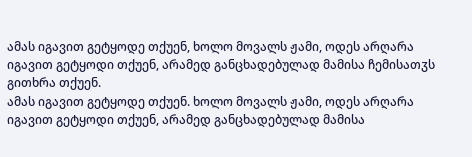ამას იგავით გეტყოდე თქუენ, ხოლო მოვალს ჟამი, ოდეს არღარა იგავით გეტყოდი თქუენ, არამედ განცხადებულად მამისა ჩემისათჳს გითხრა თქუენ.
ამას იგავით გეტყოდე თქუენ. ხოლო მოვალს ჟამი, ოდეს არღარა იგავით გეტყოდი თქუენ, არამედ განცხადებულად მამისა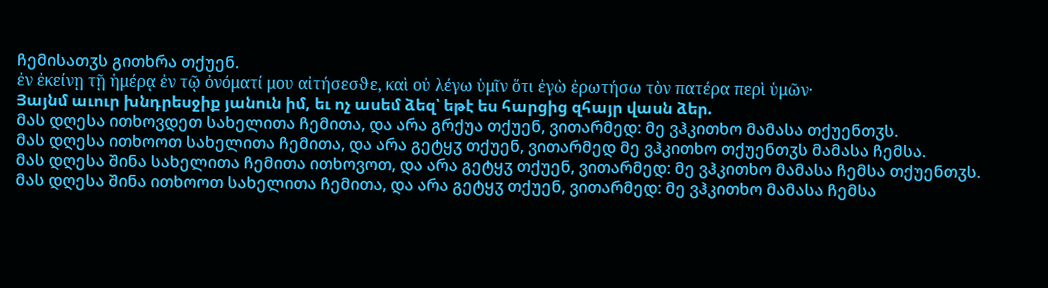ჩემისათჳს გითხრა თქუენ.
ἐν ἐκείνῃ τῇ ἡμέρᾳ ἐν τῷ ὀνόματί μου αἰτήσεσϑε, καὶ οὐ λέγω ὑμῖν ὅτι ἐγὼ ἐρωτήσω τὸν πατέρα περὶ ὑμῶν·
Յայնմ աւուր խնդրեսջիք յանուն իմ, եւ ոչ ասեմ ձեզ՝ եթէ ես հարցից զհայր վասն ձեր.
მას დღესა ითხოვდეთ სახელითა ჩემითა, და არა გრქუა თქუენ, ვითარმედ: მე ვჰკითხო მამასა თქუენთჳს.
მას დღესა ითხოოთ სახელითა ჩემითა, და არა გეტყჳ თქუენ, ვითარმედ მე ვჰკითხო თქუენთჳს მამასა ჩემსა.
მას დღესა შინა სახელითა ჩემითა ითხოვოთ, და არა გეტყჳ თქუენ, ვითარმედ: მე ვჰკითხო მამასა ჩემსა თქუენთჳს.
მას დღესა შინა ითხოოთ სახელითა ჩემითა, და არა გეტყჳ თქუენ, ვითარმედ: მე ვჰკითხო მამასა ჩემსა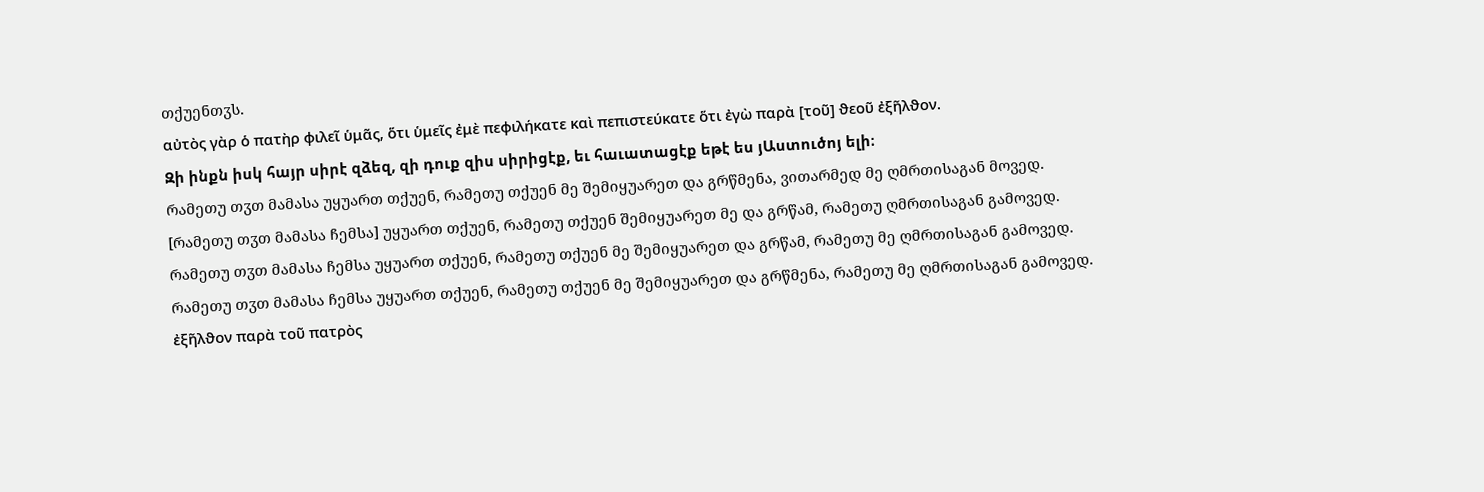თქუენთჳს.
αὐτὸς γὰρ ὁ πατὴρ ϕιλεῖ ὑμᾶς, ὅτι ὑμεῖς ἐμὲ πεϕιλήκατε καὶ πεπιστεύκατε ὅτι ἐγὼ παρὰ [τοῦ] ϑεοῦ ἐξῆλϑον.
Զի ինքն իսկ հայր սիրէ զձեզ, զի դուք զիս սիրիցէք, եւ հաւատացէք եթէ ես յԱստուծոյ ելի։
რამეთუ თჳთ მამასა უყუართ თქუენ, რამეთუ თქუენ მე შემიყუარეთ და გრწმენა, ვითარმედ მე ღმრთისაგან მოვედ.
[რამეთუ თჳთ მამასა ჩემსა] უყუართ თქუენ, რამეთუ თქუენ შემიყუარეთ მე და გრწამ, რამეთუ ღმრთისაგან გამოვედ.
რამეთუ თჳთ მამასა ჩემსა უყუართ თქუენ, რამეთუ თქუენ მე შემიყუარეთ და გრწამ, რამეთუ მე ღმრთისაგან გამოვედ.
რამეთუ თჳთ მამასა ჩემსა უყუართ თქუენ, რამეთუ თქუენ მე შემიყუარეთ და გრწმენა, რამეთუ მე ღმრთისაგან გამოვედ.
ἐξῆλϑον παρὰ τοῦ πατρὸς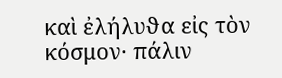καὶ ἐλήλυϑα εἰς τὸν κόσμον· πάλιν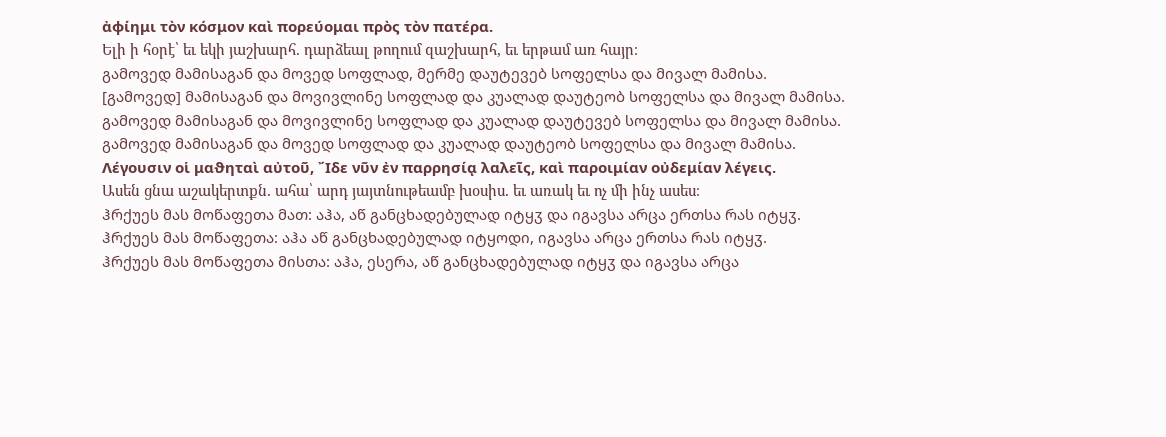ἀϕίημι τὸν κόσμον καὶ πορεύομαι πρὸς τὸν πατέρα.
Ելի ի հօրէ՝ եւ եկի յաշխարհ. դարձեալ թողում զաշխարհ, եւ երթամ առ հայր։
გამოვედ მამისაგან და მოვედ სოფლად, მერმე დაუტევებ სოფელსა და მივალ მამისა.
[გამოვედ] მამისაგან და მოვივლინე სოფლად და კუალად დაუტეობ სოფელსა და მივალ მამისა.
გამოვედ მამისაგან და მოვივლინე სოფლად და კუალად დაუტევებ სოფელსა და მივალ მამისა.
გამოვედ მამისაგან და მოვედ სოფლად და კუალად დაუტეობ სოფელსა და მივალ მამისა.
Λέγουσιν οἱ μαϑηταὶ αὐτοῦ, ῎Ιδε νῦν ἐν παρρησίᾳ λαλεῖς, καὶ παροιμίαν οὐδεμίαν λέγεις.
Ասեն ցնա աշակերտքն. ահա՝ արդ յայտնութեամբ խօսիս. եւ առակ եւ ոչ մի ինչ ասես։
ჰრქუეს მას მოწაფეთა მათ: აჰა, აწ განცხადებულად იტყჳ და იგავსა არცა ერთსა რას იტყჳ.
ჰრქუეს მას მოწაფეთა: აჰა აწ განცხადებულად იტყოდი, იგავსა არცა ერთსა რას იტყჳ.
ჰრქუეს მას მოწაფეთა მისთა: აჰა, ესერა, აწ განცხადებულად იტყჳ და იგავსა არცა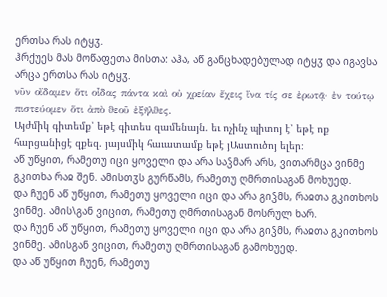ერთსა რას იტყჳ.
ჰრქუეს მას მოწაფეთა მისთა: აჰა, აწ განცხადებულად იტყჳ და იგავსა არცა ერთსა რას იტყჳ.
νῦν οἴδαμεν ὅτι οἶδας πάντα καὶ οὐ χρείαν ἔχεις ἵνα τίς σε ἐρωτᾷ· ἐν τούτῳ πιστεύομεν ὅτι ἀπὸ ϑεοῦ ἐξῆλϑες.
Այժմիկ գիտեմք՝ եթէ գիտես զամենայն. եւ ոչինչ պիտոյ է՝ եթէ ոք հարցանիցէ զքեզ. յայսմիկ հաւատամք եթէ յԱստուծոյ ելեր։
აწ უწყით, რამეთუ იცი ყოველი და არა საჴმარ არს, ვითარმცა ვინმე გკითხა რაჲ შენ. ამისთჳს გურწამს, რამეთუ ღმრთისაგან მოხუედ.
და ჩუენ აწ უწყით, რამეთუ ყოველი იცი და არა გიჴმს, რაჲთა გკითხოს ვინმე. ამის\გან ვიცით, რამეთუ ღმრთისაგან მოსრულ ხარ.
და ჩუენ აწ უწყით, რამეთუ ყოველი იცი და არა გიჴმს, რაჲთა გკითხოს ვინმე. ამისგან ვიცით, რამეთუ ღმრთისაგან გამოხუედ.
და აწ უწყით ჩუენ, რამეთუ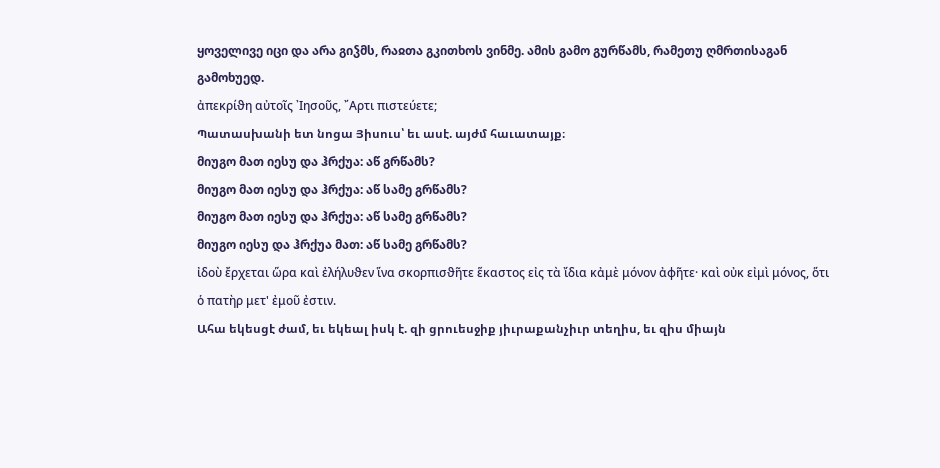ყოველივე იცი და არა გიჴმს, რაჲთა გკითხოს ვინმე. ამის გამო გურწამს, რამეთუ ღმრთისაგან გამოხუედ.
ἀπεκρίϑη αὐτοῖς ᾽Ιησοῦς, ῎Αρτι πιστεύετε;
Պատասխանի ետ նոցա Յիսուս՝ եւ ասէ. այժմ հաւատայք։
მიუგო მათ იესუ და ჰრქუა: აწ გრწამს?
მიუგო მათ იესუ და ჰრქუა: აწ სამე გრწამს?
მიუგო მათ იესუ და ჰრქუა: აწ სამე გრწამს?
მიუგო იესუ და ჰრქუა მათ: აწ სამე გრწამს?
ἰδοὺ ἔρχεται ὥρα καὶ ἐλήλυϑεν ἵνα σκορπισϑῆτε ἕκαστος εἰς τὰ ἴδια κἀμὲ μόνον ἀϕῆτε· καὶ οὐκ εἰμὶ μόνος, ὅτι ὁ πατὴρ μετ' ἐμοῦ ἐστιν.
Ահա եկեսցէ ժամ, եւ եկեալ իսկ է. զի ցրուեսջիք յիւրաքանչիւր տեղիս, եւ զիս միայն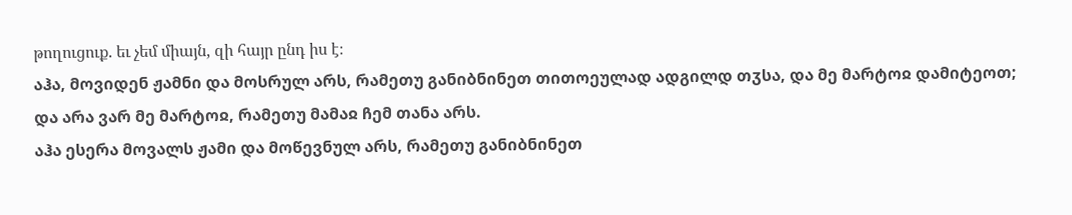թողուցուք. եւ չեմ միայն, զի հայր ընդ իս է։
აჰა, მოვიდენ ჟამნი და მოსრულ არს, რამეთუ განიბნინეთ თითოეულად ადგილდ თჳსა, და მე მარტოჲ დამიტეოთ; და არა ვარ მე მარტოჲ, რამეთუ მამაჲ ჩემ თანა არს.
აჰა ესერა მოვალს ჟამი და მოწევნულ არს, რამეთუ განიბნინეთ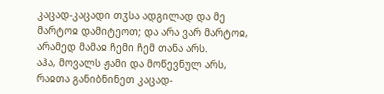კაცად-კაცადი თჳსა ადგილად და მე მარტოჲ დამიტეოთ; და არა ვარ მარტოჲ, არამედ მამაჲ ჩემი ჩემ თანა არს.
აჰა, მოვალს ჟამი და მოწევნულ არს, რაჲთა განიბნინეთ კაცად-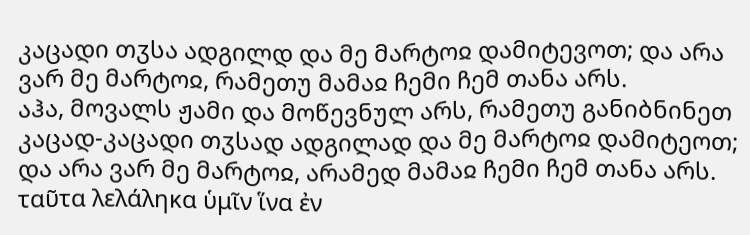კაცადი თჳსა ადგილდ და მე მარტოჲ დამიტევოთ; და არა ვარ მე მარტოჲ, რამეთუ მამაჲ ჩემი ჩემ თანა არს.
აჰა, მოვალს ჟამი და მოწევნულ არს, რამეთუ განიბნინეთ კაცად-კაცადი თჳსად ადგილად და მე მარტოჲ დამიტეოთ; და არა ვარ მე მარტოჲ, არამედ მამაჲ ჩემი ჩემ თანა არს.
ταῦτα λελάληκα ὑμῖν ἵνα ἐν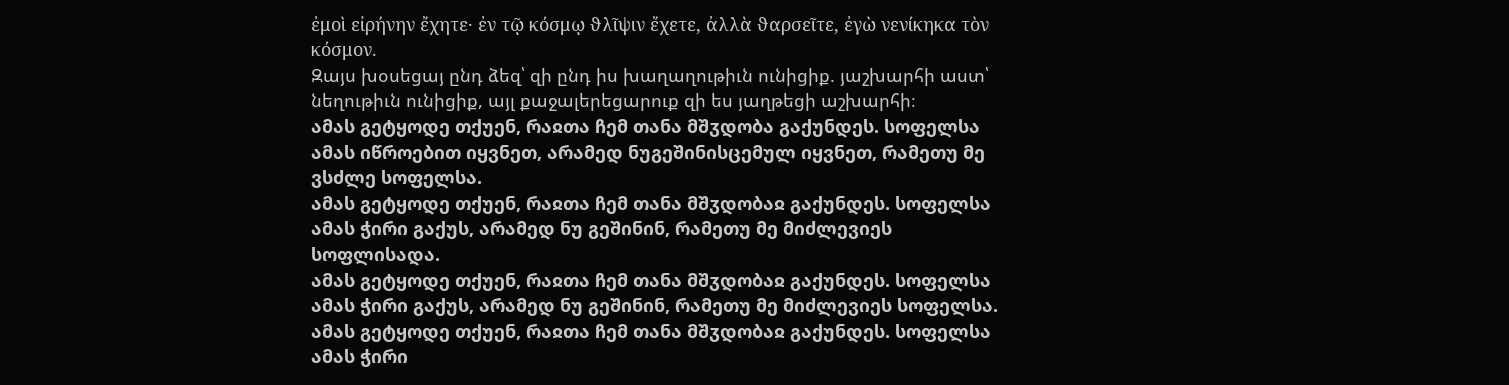ἐμοὶ εἰρήνην ἔχητε· ἐν τῷ κόσμῳ ϑλῖψιν ἔχετε, ἀλλὰ ϑαρσεῖτε, ἐγὼ νενίκηκα τὸν κόσμον.
Զայս խօսեցայ ընդ ձեզ՝ զի ընդ իս խաղաղութիւն ունիցիք. յաշխարհի աստ՝ նեղութիւն ունիցիք, այլ քաջալերեցարուք զի ես յաղթեցի աշխարհի։
ამას გეტყოდე თქუენ, რაჲთა ჩემ თანა მშჳდობა გაქუნდეს. სოფელსა ამას იწროებით იყვნეთ, არამედ ნუგეშინისცემულ იყვნეთ, რამეთუ მე ვსძლე სოფელსა.
ამას გეტყოდე თქუენ, რაჲთა ჩემ თანა მშჳდობაჲ გაქუნდეს. სოფელსა ამას ჭირი გაქუს, არამედ ნუ გეშინინ, რამეთუ მე მიძლევიეს სოფლისადა.
ამას გეტყოდე თქუენ, რაჲთა ჩემ თანა მშჳდობაჲ გაქუნდეს. სოფელსა ამას ჭირი გაქუს, არამედ ნუ გეშინინ, რამეთუ მე მიძლევიეს სოფელსა.
ამას გეტყოდე თქუენ, რაჲთა ჩემ თანა მშჳდობაჲ გაქუნდეს. სოფელსა ამას ჭირი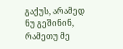გაქუს, არამედ ნუ გეშინინ, რამეთუ მე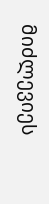მიძლევიეს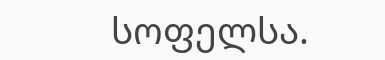სოფელსა.